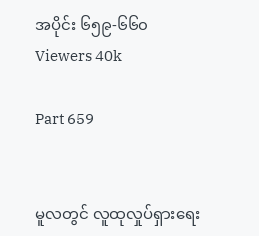အပိုင်း ၆၅၉-၆၆၀
Viewers 40k

Part 659


မူလတွင် လူထုလှုပ်ရှားရေး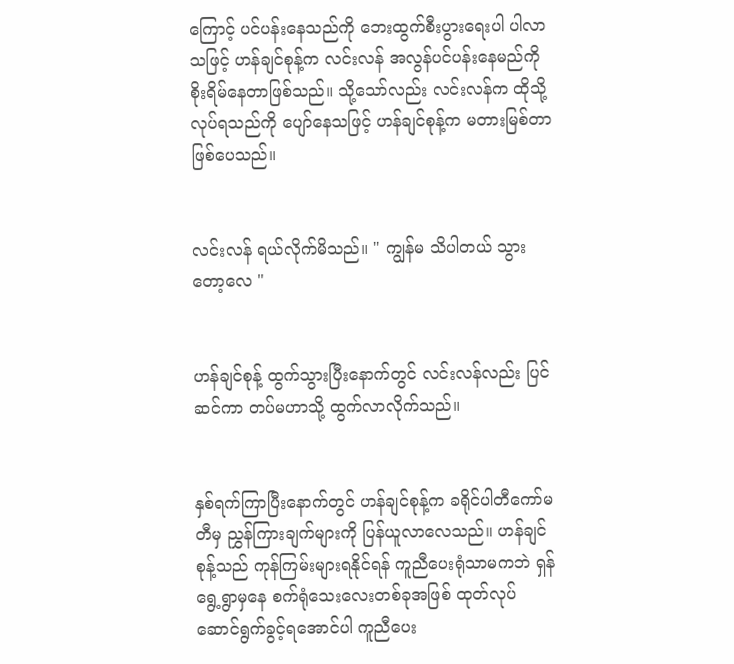ကြောင့် ပင်ပန်းနေသည်ကို ဘေးထွက်စီးပွားရေးပါ ပါလာသဖြင့် ဟန်ချင်စုန့်က လင်းလန် အလွန်ပင်ပန်းနေမည်ကို စိုးရိမ်နေတာဖြစ်သည်။ သို့သော်လည်း လင်းလန်က ထိုသို့လုပ်ရသည်ကို ပျော်နေသဖြင့် ဟန်ချင်စုန့်က မတားမြစ်တာဖြစ်ပေသည်။


လင်းလန် ရယ်လိုက်မိသည်။ " ကျွန်မ သိပါတယ် သွားတော့လေ "


ဟန်ချင်စုန့် ထွက်သွားပြီးနောက်တွင် လင်းလန်လည်း ပြင်ဆင်ကာ တပ်မဟာသို့ ထွက်လာလိုက်သည်။


နှစ်ရက်ကြာပြီးနောက်တွင် ဟန်ချင်စုန့်က ခရိုင်ပါတီကော်မတီမှ ညွှန်ကြားချက်များကို ပြန်ယူလာလေသည်။ ဟန်ချင်စုန့်သည် ကုန်ကြမ်းများရနိုင်ရန် ကူညီပေးရုံသာမကဘဲ ရှန်ရွေ့ရွာမှနေ စက်ရုံသေးလေးတစ်ခုအဖြစ် ထုတ်လုပ်ဆောင်ရွက်ခွင့်ရအောင်ပါ ကူညီပေး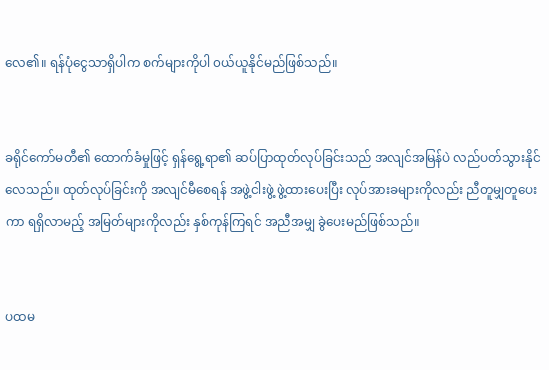လေ၏။ ရန်ပုံငွေသာရှိပါက စက်များကိုပါ ၀ယ်ယူနိုင်မည်ဖြစ်သည်။


ခရိုင်ကော်မတီ၏ ထောက်ခံမှုဖြင့် ရှန်ရွေ့ရာ၏ ဆပ်ပြာထုတ်လုပ်ခြင်းသည် အလျင်အမြန်ပဲ လည်ပတ်သွားနိုင်လေသည်။ ထုတ်လုပ်ခြင်းကို အလျင်မီစေရန် အဖွဲ့ငါးဖွဲ့ ဖွဲ့ထားပေးပြီး လုပ်အားခများကိုလည်း ညီတူမျှတူပေးကာ ရရှိလာမည့် အမြတ်များကိုလည်း နှစ်ကုန်ကြရင် အညီအမျှ ခွဲပေးမည်ဖြစ်သည်။


ပထမ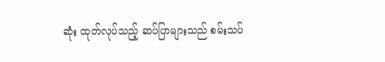ဆုံး ထုတ်လုပ်သည့် ဆပ်ပြာများသည် စမ်းသပ်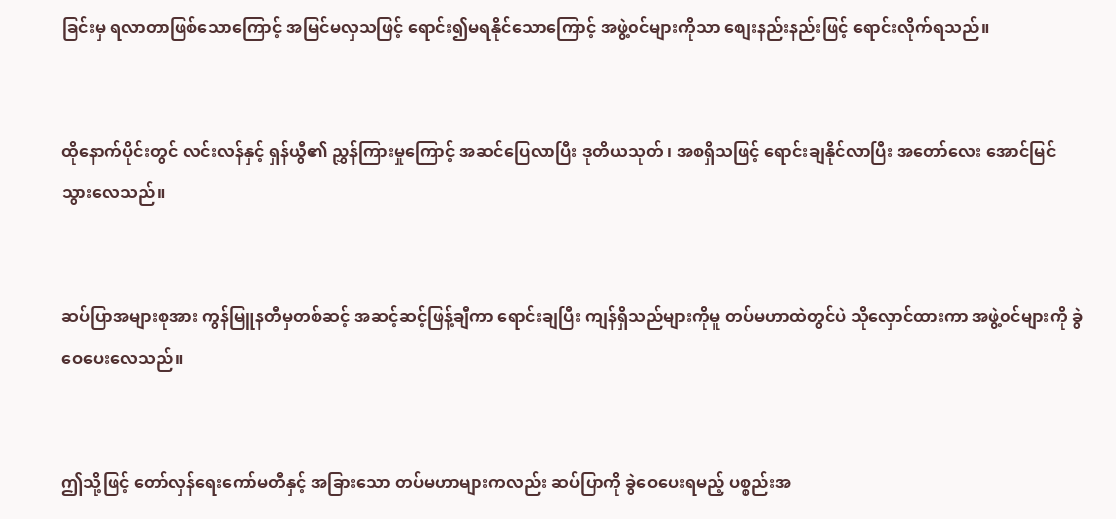ခြင်းမှ ရလာတာဖြစ်သောကြောင့် အမြင်မလှသဖြင့် ရောင်း၍မရနိုင်သောကြောင့် အဖွဲ့၀င်များကိုသာ စျေးနည်းနည်းဖြင့် ရောင်းလိုက်ရသည်။


ထိုနောက်ပိုင်းတွင် လင်းလန်နှင့် ရှန်ယွီ၏ ညွှန်ကြားမှုကြောင့် အဆင်ပြေလာပြီး ဒုတိယသုတ် ၊ အစရှိသဖြင့် ရောင်းချနိုင်လာပြီး အတော်လေး အောင်မြင်သွားလေသည်။


ဆပ်ပြာအများစုအား ကွန်မြူနတီမှတစ်ဆင့် အဆင့်ဆင့်ဖြန့်ချီကာ ရောင်းချပြီး ကျန်ရှိသည်များကိုမူ တပ်မဟာထဲတွင်ပဲ သိုလှောင်ထားကာ အဖွဲ့၀င်များကို ခွဲဝေပေးလေသည်။


ဤသို့ဖြင့် တော်လှန်ရေးကော်မတီနှင့် အခြားသော တပ်မဟာများကလည်း ဆပ်ပြာကို ခွဲဝေပေးရမည့် ပစ္စည်းအ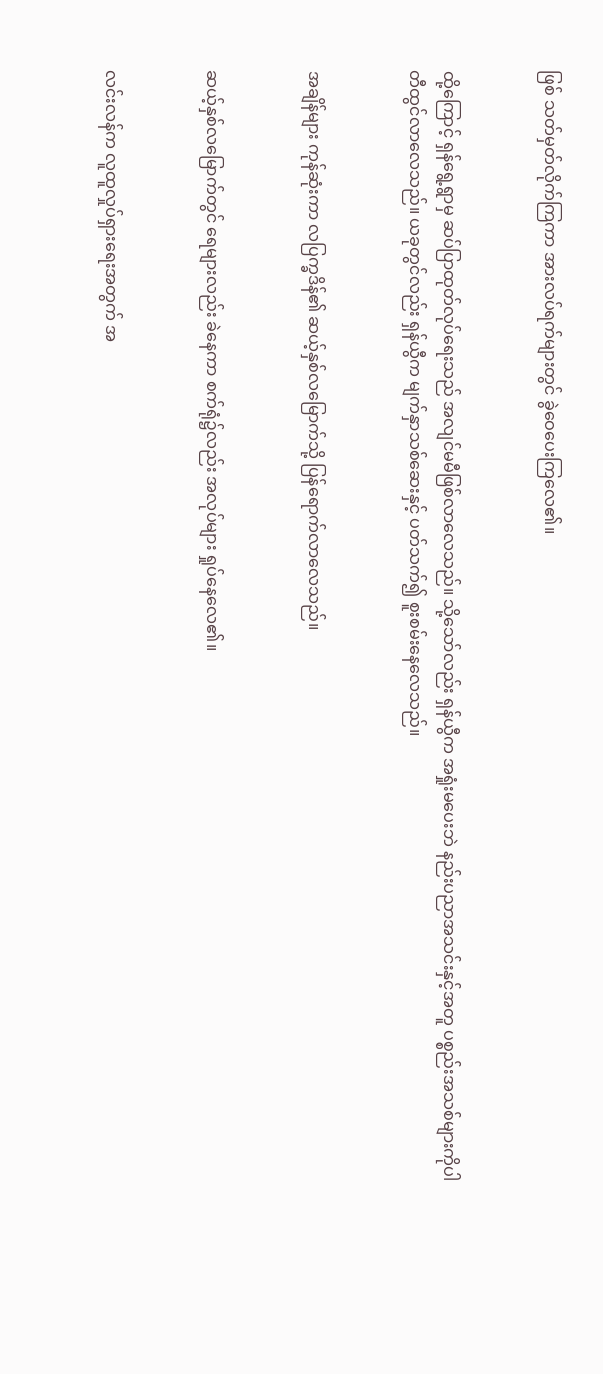ဖြစ် သတ်မှတ်လိုက်ကြကာ အားလပ်ရက်များတွင် ခွဲဝေပေးကြလေ၏။


ထို့ကြောင့် ရှန်ရွေ့ရွာမှ ဆပ်ပြာထုတ်လုပ်ရေးသည် အလျင်မမီဖြစ်လာလေသည်။ သို့သော်လည်း ရှန်ယွီက အရှုံးမပေးဘဲ နည်းပညာအသင်းနှင့်အတူ ပစ္စည်းအသစ်များကိုပါ တီထွင်လာလေသည်။ ယခုတွင်လည်း ရှန်ယွီက မျက်နှာသစ်ဆေးနှင့် ပတ်သက်၍ စူးစမ်းနေလေသည်။


အချိန်များ ကုန်ဆုံးကာ လပြက္ခဒိန်၏ ဆယ့်နှစ်လမြောက်သို့ ပြန်ရောက်လာလေသည်။


ဆယ့်နှစ်လမြောက်တွင် ရေများလည်း ခဲနေကာ စက်ရုံ၌လည်း အလုပ်များ ရှုပ်နေလေ၏။


လင်းလန်က လူထူလှုပ်ရှားရေးအတွက် အ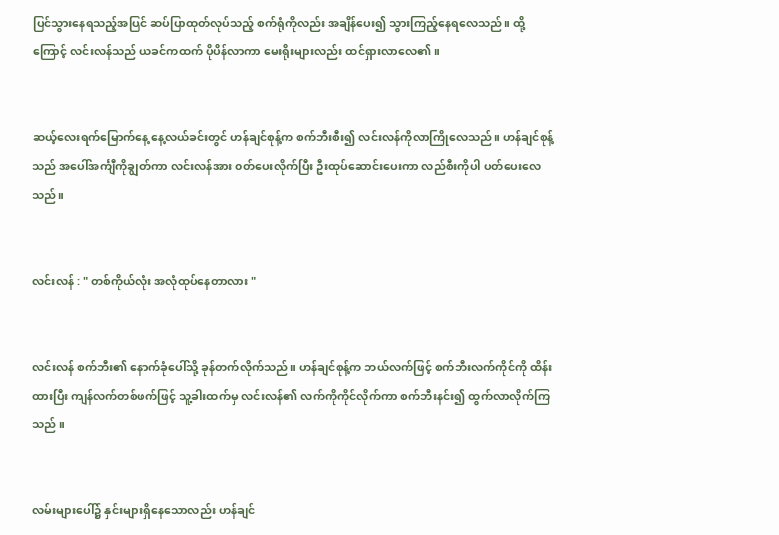ပြင်သွားနေရသည့်အပြင် ဆပ်ပြာထုတ်လုပ်သည့် စက်ရုံကိုလည်း အချိန်ပေး၍ သွားကြည့်နေရလေသည်။ ထို့ကြောင့် လင်းလန်သည် ယခင်ကထက် ပိုပိန်လာကာ မေးရိုးများလည်း ထင်ရှားလာလေ၏။


ဆယ့်လေးရက်မြောက်နေ့ နေ့လယ်ခင်းတွင် ဟန်ချင်စုန့်က စက်ဘီးစီး၍ လင်းလန်ကိုလာကြိုလေသည်။ ဟန်ချင်စုန့်သည် အပေါ်အင်္ကျီကိုချွတ်ကာ လင်းလန်အား ၀တ်ပေးလိုက်ပြီး ဦးထုပ်ဆောင်းပေးကာ လည်စီးကိုပါ ပတ်ပေးလေသည်။


လင်းလန် : " တစ်ကိုယ်လုံး အလုံထုပ်နေတာလား "


လင်းလန် စက်ဘီး၏ နောက်ခုံပေါ်သို့ ခုန်တက်လိုက်သည်။ ဟန်ချင်စုန့်က ဘယ်လက်ဖြင့် စက်ဘီးလက်ကိုင်ကို ထိန်းထားပြီး ကျန်လက်တစ်ဖက်ဖြင့် သူ့ခါးထက်မှ လင်းလန်၏ လက်ကိုကိုင်လိုက်ကာ စက်ဘီးနင်း၍ ထွက်လာလိုက်ကြသည် ။


လမ်းများပေါ်၌ နှင်းများရှိနေသောလည်း ဟန်ချင်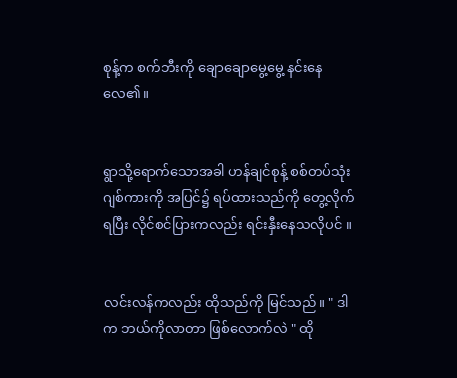စုန့်က စက်ဘီးကို ချောချောမွေ့မွေ့ နင်းနေလေ၏။


ရွာသို့ရောက်သောအခါ ဟန်ချင်စုန့် စစ်တပ်သုံးဂျစ်ကားကို အပြင်၌ ရပ်ထားသည်ကို တွေ့လိုက်ရပြီး လိုင်စင်ပြားကလည်း ရင်းနှီးနေသလိုပင် ။


လင်းလန်ကလည်း ထိုသည်ကို မြင်သည်။ " ဒါက ဘယ်ကိုလာတာ ဖြစ်လောက်လဲ " ထို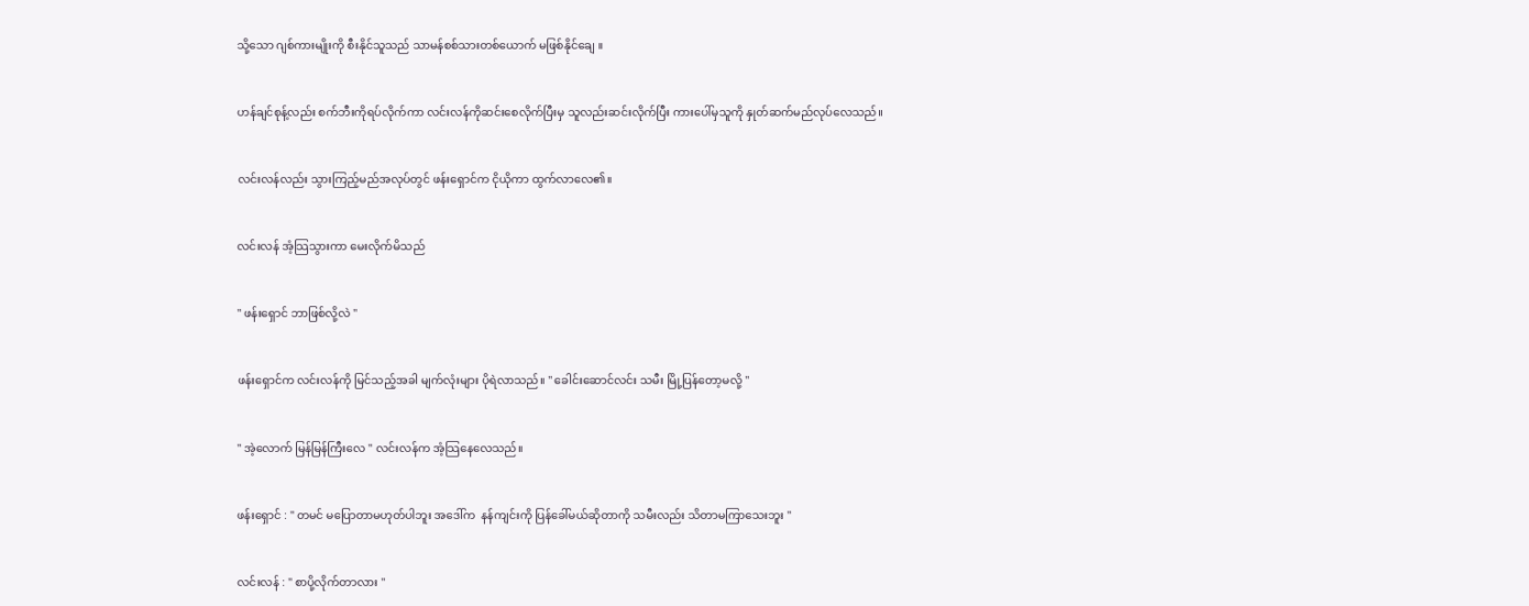သို့သော ဂျစ်ကားမျိုးကို စီးနိုင်သူသည် သာမန်စစ်သားတစ်ယောက် မဖြစ်နိုင်ချေ ။


ဟန်ချင်စုန့်လည်း စက်ဘီးကိုရပ်လိုက်ကာ လင်းလန်ကိုဆင်းစေလိုက်ပြီးမှ သူလည်းဆင်းလိုက်ပြီး ကားပေါ်မှသူကို နှုတ်ဆက်မည်လုပ်လေသည်။


လင်းလန်လည်း သွားကြည့်မည်အလုပ်တွင် ဖန်းရှောင်က ငိုယိုကာ ထွက်လာလေ၏။


လင်းလန် အံ့သြသွားကာ မေးလိုက်မိသည်


" ဖန်းရှောင် ဘာဖြစ်လို့လဲ "


ဖန်းရှောင်က လင်းလန်ကို မြင်သည့်အခါ မျက်လုံးများ ပိုရဲလာသည်။ " ခေါင်းဆောင်လင်း သမီး မြို့ပြန်တော့မလို့ "


" အဲ့လောက် မြန်မြန်ကြီးလေ " လင်းလန်က အံ့သြနေလေသည်။


ဖန်းရှောင် : " တမင် မပြောတာမဟုတ်ပါဘူး အဒေါ်က  နန်ကျင်းကို ပြန်ခေါ်မယ်ဆိုတာကို သမီးလည်း သိတာမကြာသေးဘူး "


လင်းလန် : " စာပို့လိုက်တာလား "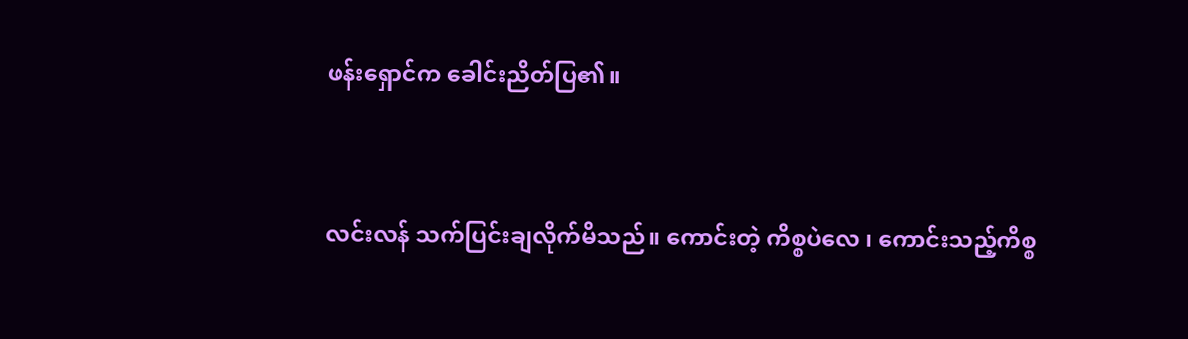ဖန်းရှောင်က ခေါင်းညိတ်ပြ၏။


လင်းလန် သက်ပြင်းချလိုက်မိသည်။ ကောင်းတဲ့ ကိစ္စပဲလေ ၊ ကောင်းသည့်ကိစ္စ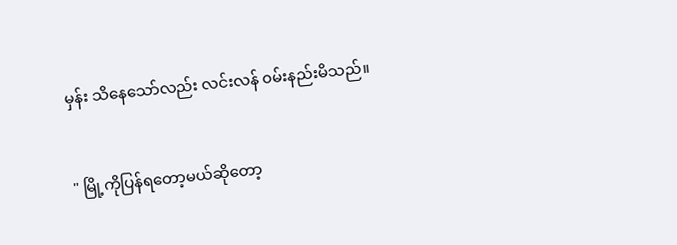မှန်း သိနေသော်လည်း လင်းလန် ၀မ်းနည်းမိသည်။


" မြို့ကိုပြန်ရတော့မယ်ဆိုတော့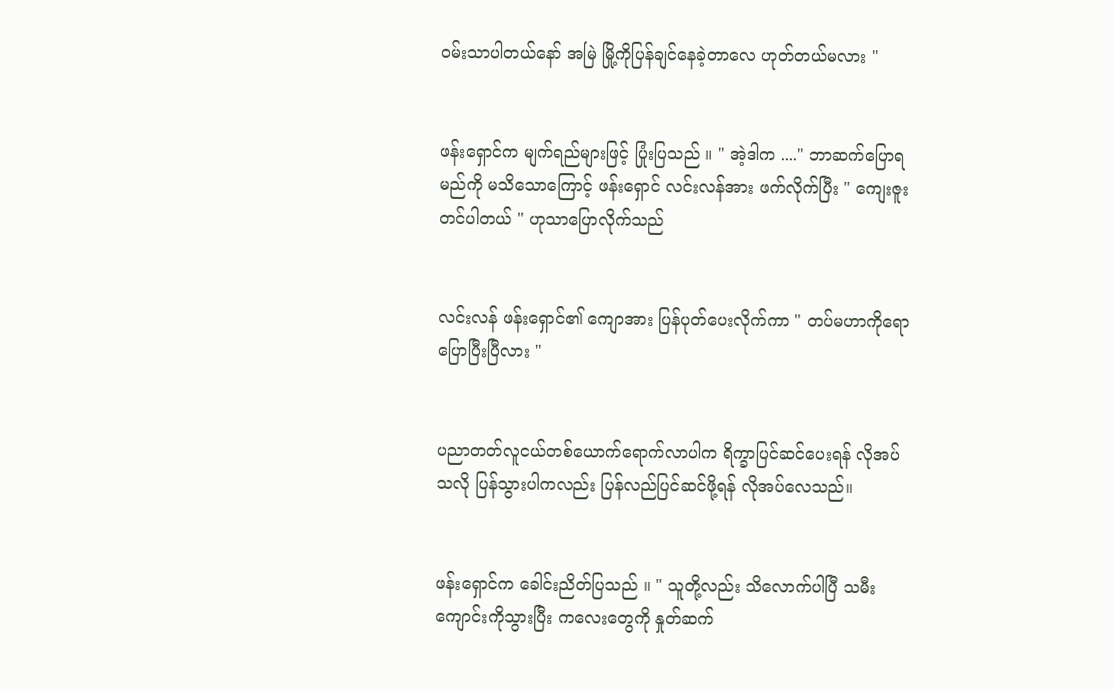၀မ်းသာပါတယ်နော် အမြဲ မြို့ကိုပြန်ချင်နေခဲ့တာလေ ဟုတ်တယ်မလား "


ဖန်းရှောင်က မျက်ရည်များဖြင့် ပြုံးပြသည် ။ " အဲ့ဒါက ...." ဘာဆက်ပြောရမည်ကို မသိသောကြောင့် ဖန်းရှောင် လင်းလန်အား ဖက်လိုက်ပြီး " ကျေးဇူးတင်ပါတယ် " ဟုသာပြောလိုက်သည်


လင်းလန် ဖန်းရှောင်၏ ကျောအား ပြန်ပုတ်ပေးလိုက်ကာ " တပ်မဟာကိုရော ပြောပြီးပြီလား "


ပညာတတ်လူငယ်တစ်ယောက်ရောက်လာပါက ရိက္ခာပြင်ဆင်ပေးရန် လိုအပ်သလို ပြန်သွားပါကလည်း ပြန်လည်ပြင်ဆင်ဖို့ရန် လိုအပ်လေသည်။


ဖန်းရှောင်က ခေါင်းညိတ်ပြသည် ။ " သူတို့လည်း သိလောက်ပါပြီ သမီး ကျောင်းကိုသွားပြီး ကလေးတွေကို နှုတ်ဆက်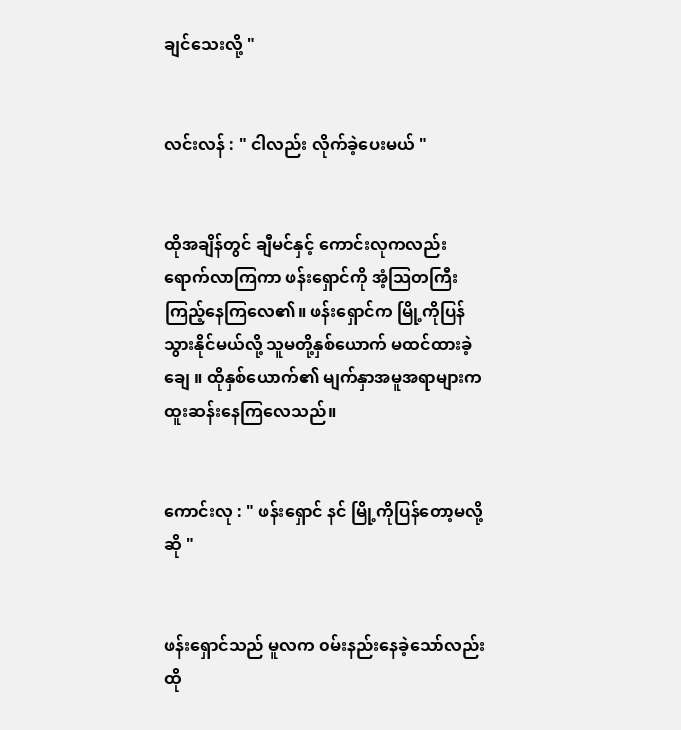ချင်သေးလို့ "


လင်းလန် : " ငါလည်း လိုက်ခဲ့ပေးမယ် "


ထိုအချိန်တွင် ချီမင်နှင့် ကောင်းလုကလည်း ရောက်လာကြကာ ဖန်းရှောင်ကို အံ့သြတကြီးကြည့်နေကြလေ၏။ ဖန်းရှောင်က မြို့ကိုပြန်သွားနိုင်မယ်လို့ သူမတို့နှစ်ယောက် မထင်ထားခဲ့ချေ ။ ထိုနှစ်ယောက်၏ မျက်နှာအမူအရာများက ထူးဆန်းနေကြလေသည်။


ကောင်းလု : " ဖန်းရှောင် နင် မြို့ကိုပြန်တော့မလို့ဆို "


ဖန်းရှောင်သည် မူလက ၀မ်းနည်းနေခဲ့သော်လည်း ထို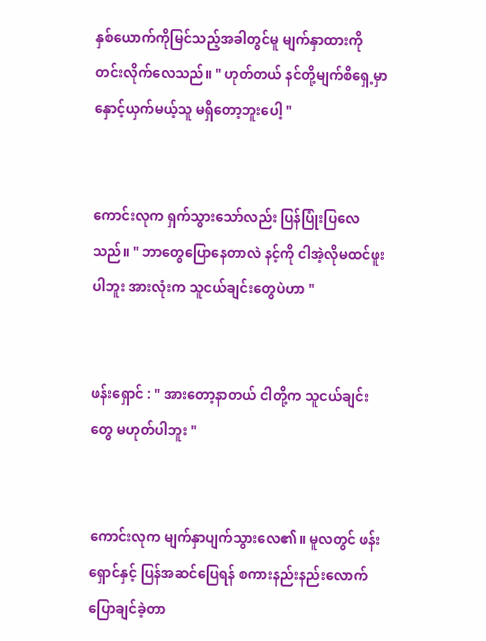နှစ်ယောက်ကိုမြင်သည့်အခါတွင်မူ မျက်နှာထားကို တင်းလိုက်လေသည်။ " ဟုတ်တယ် နင်တို့မျက်စိရှေ့မှာ နှောင့်ယှက်မယ့်သူ မရှိတော့ဘူးပေါ့ "


ကောင်းလုက ရှက်သွားသော်လည်း ပြန်ပြုံးပြလေသည်။ " ဘာတွေပြောနေတာလဲ နင့်ကို ငါအဲ့လိုမထင်ဖူးပါဘူး အားလုံးက သူငယ်ချင်းတွေပဲဟာ "


ဖန်းရှောင် : " အားတော့နာတယ် ငါတို့က သူငယ်ချင်းတွေ မဟုတ်ပါဘူး "


ကောင်းလုက မျက်နှာပျက်သွားလေ၏။ မူလတွင် ဖန်းရှောင်နှင့် ပြန်အဆင်ပြေရန် စကားနည်းနည်းလောက် ပြောချင်ခဲ့တာ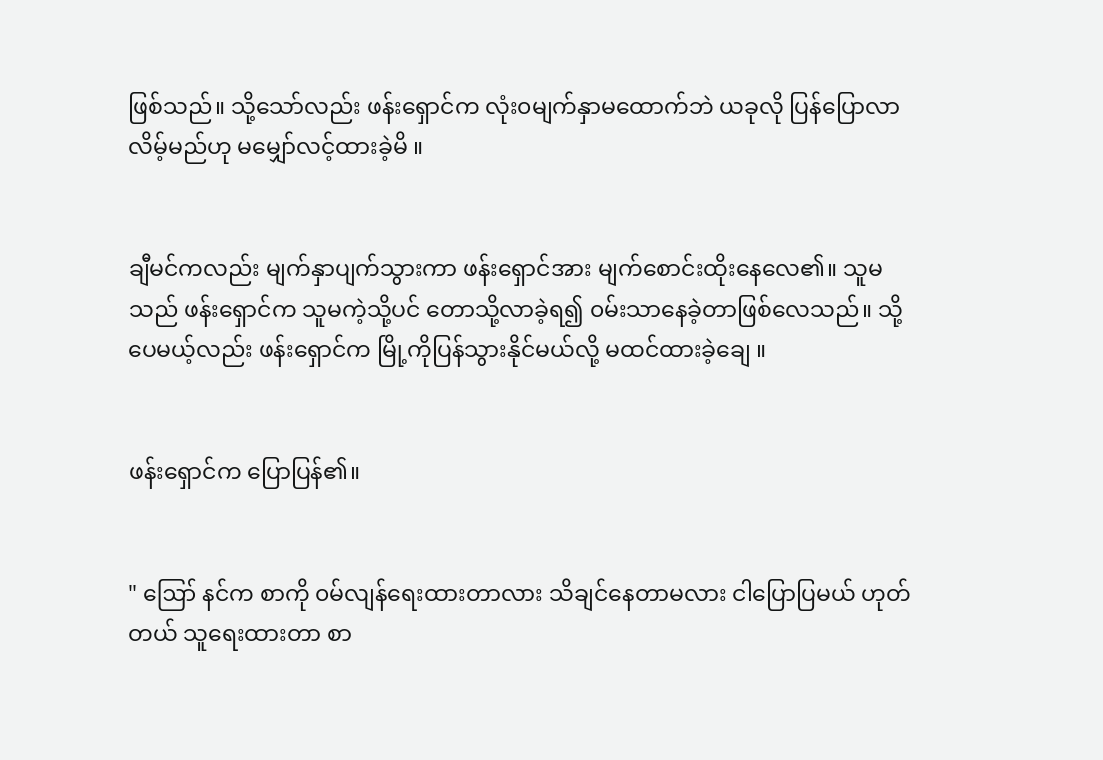ဖြစ်သည်။ သို့သော်လည်း ဖန်းရှောင်က လုံး၀မျက်နှာမထောက်ဘဲ ယခုလို ပြန်ပြောလာလိမ့်မည်ဟု မမျှော်လင့်ထားခဲ့မိ ။


ချီမင်ကလည်း မျက်နှာပျက်သွားကာ ဖန်းရှောင်အား မျက်စောင်းထိုးနေလေ၏။ သူမသည် ဖန်းရှောင်က သူမကဲ့သို့ပင် တောသို့လာခဲ့ရ၍ ၀မ်းသာနေခဲ့တာဖြစ်လေသည်။ သို့ပေမယ့်လည်း ဖန်းရှောင်က မြို့ကိုပြန်သွားနိုင်မယ်လို့ မထင်ထားခဲ့ချေ ။


ဖန်းရှောင်က ပြောပြန်၏။


" ဪ နင်က စာကို ၀မ်လျန်ရေးထားတာလား သိချင်နေတာမလား ငါပြောပြမယ် ဟုတ်တယ် သူရေးထားတာ စာ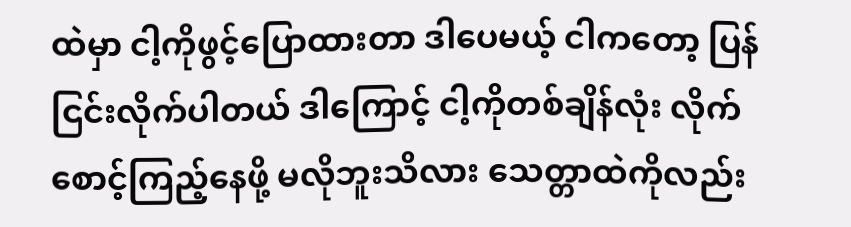ထဲမှာ ငါ့ကိုဖွင့်ပြောထားတာ ဒါပေမယ့် ငါကတော့ ပြန်ငြင်းလိုက်ပါတယ် ဒါကြောင့် ငါ့ကိုတစ်ချိန်လုံး လိုက်စောင့်ကြည့်နေဖို့ မလိုဘူးသိလား သေတ္တာထဲကိုလည်း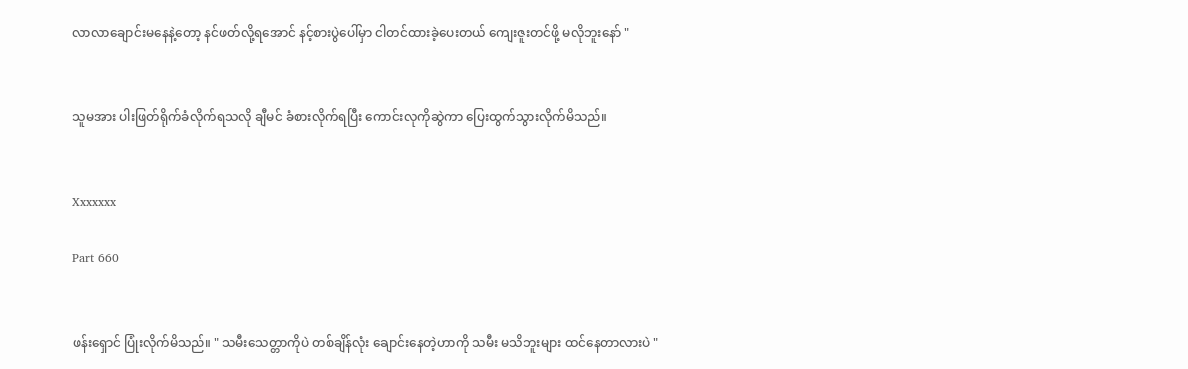လာလာချောင်းမနေနဲ့တော့ နင်ဖတ်လို့ရအောင် နင့်စားပွဲပေါ်မှာ ငါတင်ထားခဲ့ပေးတယ် ကျေးဇူးတင်ဖို့ မလိုဘူးနော် "


သူမအား ပါးဖြတ်ရိုက်ခံလိုက်ရသလို ချီမင် ခံစားလိုက်ရပြီး ကောင်းလုကိုဆွဲကာ ပြေးထွက်သွားလိုက်မိသည်။


Xxxxxxx

Part 660


ဖန်းရှောင် ပြုံးလိုက်မိသည်။ " သမီးသေတ္တာကိုပဲ တစ်ချိန်လုံး ချောင်းနေတဲ့ဟာကို သမီး မသိဘူးများ ထင်နေတာလားပဲ "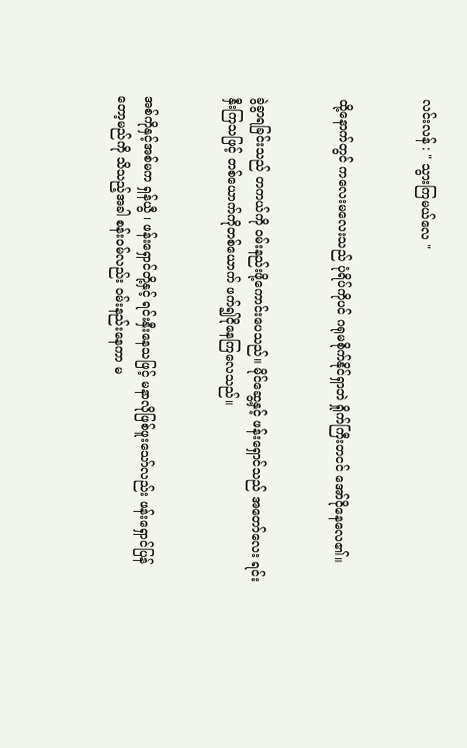လင်းလန် : " သွားကြမယ်လေ "


ထို့နောက်တွင် ကလေးမလေးသည် ပုံရိပ်ကိုပင် ဂရုမစိုက်နိုင်ရှာဘဲ ရှိုက်ကြီးတငင် အော်ငိုနေလေ၏။


ခွဲခွာရခြင်းသည် တကယ်ကို ၀မ်းနည်းဖို့ကောင်းပေသည်။ မိုင်ဆွေ့နှင့် ဖန်းရှောင်သည် အတော်လေး ရင်းနှီးကြသဖြင့် တစ်ယောက်ကိုတစ်ယောက် ဖက်၍ငိုနေကြလေသည်။


အစ်ကိုနှင့်အစ်မက ရှန်ယွီ ၊ ဖန်းရှောင်တို့နှင့် ရင်းနှီးနေသဖြင့် မနာလိုဖြစ်ဖူးသော်လည်း ဖန်းရှောင်ပြန်တော့မည်ကို သိသည့်အခါ စန်း၀မ်လည်း ၀မ်းနည်းနေကာ မ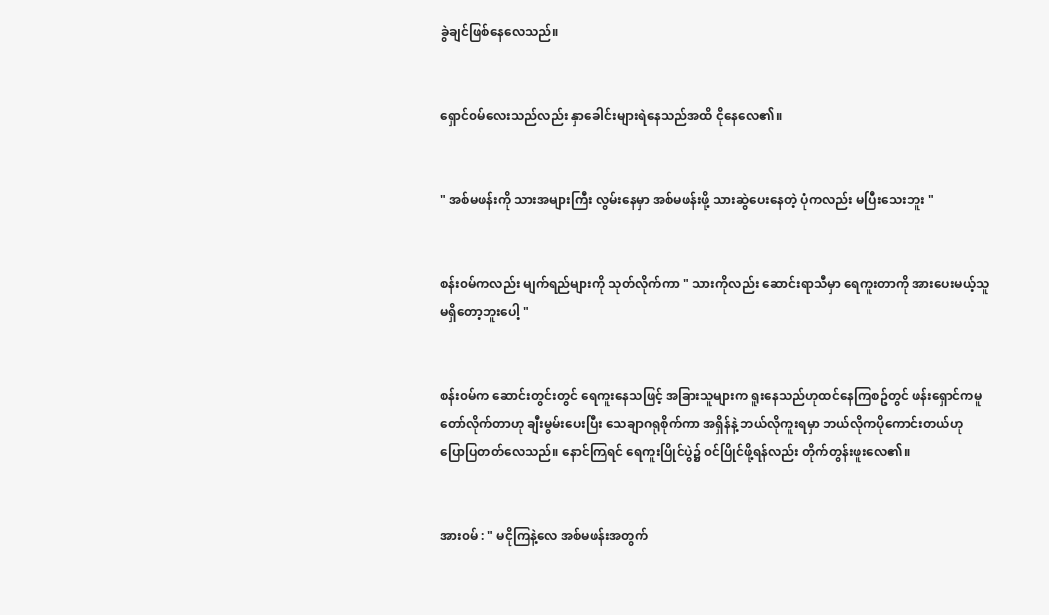ခွဲချင်ဖြစ်နေလေသည်။


ရှောင်၀မ်လေးသည်လည်း နှာခေါင်းများရဲနေသည်အထိ ငိုနေလေ၏။


" အစ်မဖန်းကို သားအများကြီး လွမ်းနေမှာ အစ်မဖန်းဖို့ သားဆွဲပေးနေတဲ့ ပုံကလည်း မပြီးသေးဘူး "


စန်း၀မ်ကလည်း မျက်ရည်များကို သုတ်လိုက်ကာ " သားကိုလည်း ဆောင်းရာသီမှာ ရေကူးတာကို အားပေးမယ့်သူမရှိတော့ဘူးပေါ့ "


စန်း၀မ်က ဆောင်းတွင်းတွင် ရေကူးနေသဖြင့် အခြားသူများက ရူးနေသည်ဟုထင်နေကြစဥ်တွင် ဖန်းရှောင်ကမူ တော်လိုက်တာဟု ချီးမွမ်းပေးပြီး သေချာဂရုစိုက်ကာ အရှိန်နဲ့ ဘယ်လိုကူးရမှာ ဘယ်လိုကပိုကောင်းတယ်ဟု ပြောပြတတ်လေသည်။ နောင်ကြရင် ရေကူးပြိုင်ပွဲ၌ ၀င်ပြိုင်ဖို့ရန်လည်း တိုက်တွန်းဖူးလေ၏။


အား၀မ် : " မငိုကြနဲ့လေ အစ်မဖန်းအတွက်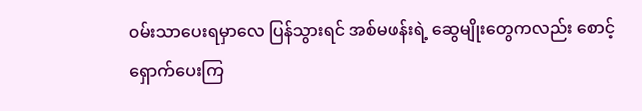၀မ်းသာပေးရမှာလေ ပြန်သွားရင် အစ်မဖန်းရဲ့ ဆွေမျိုးတွေကလည်း စောင့်ရှောက်ပေးကြ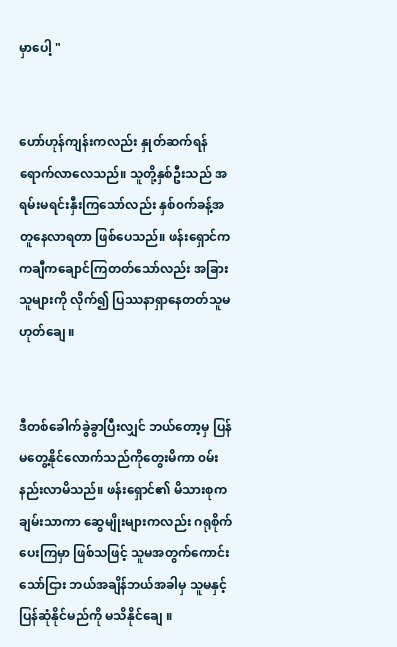မှာပေါ့ "


ဟော်ဟုန်ကျန်းကလည်း နှုတ်ဆက်ရန် ရောက်လာလေသည်။ သူတို့နှစ်ဦးသည် အရမ်းမရင်းနှီးကြသော်လည်း နှစ်၀က်ခန့်အတူနေလာရတာ ဖြစ်ပေသည်။ ဖန်းရှောင်က ကချီကချောင်ကြတတ်သော်လည်း အခြားသူများကို လိုက်၍ ပြဿနာရှာနေတတ်သူမဟုတ်ချေ ။


ဒီတစ်ခေါက်ခွဲခွာပြီးလျှင် ဘယ်တော့မှ ပြန်မတွေ့နိုင်လောက်သည်ကိုတွေးမိကာ ၀မ်းနည်းလာမိသည်။ ဖန်းရှောင်၏ မိသားစုက ချမ်းသာကာ ဆွေမျိုးများကလည်း ဂရုစိုက်ပေးကြမှာ ဖြစ်သဖြင့် သူမအတွက်ကောင်းသော်ငြား ဘယ်အချိန်ဘယ်အခါမှ သူမနှင့်ပြန်ဆုံနိုင်မည်ကို မသိနိုင်ချေ ။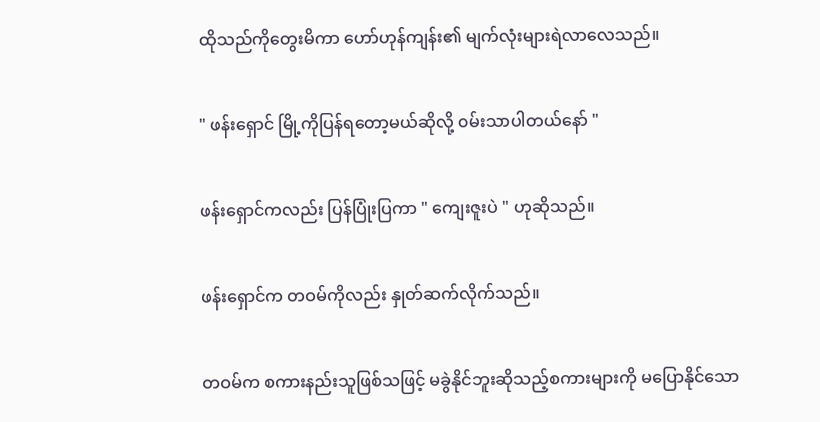ထိုသည်ကိုတွေးမိကာ ဟော်ဟုန်ကျန်း၏ မျက်လုံးများရဲလာလေသည်။


" ဖန်းရှောင် မြို့ကိုပြန်ရတော့မယ်ဆိုလို့ ၀မ်းသာပါတယ်နော် "


ဖန်းရှောင်ကလည်း ပြန်ပြုံးပြကာ " ကျေးဇူးပဲ " ဟုဆိုသည်။


ဖန်းရှောင်က တဝမ်ကိုလည်း နှုတ်ဆက်လိုက်သည်။


တဝမ်က စကားနည်းသူဖြစ်သဖြင့် မခွဲနိုင်ဘူးဆိုသည့်စကားများကို မပြောနိုင်သော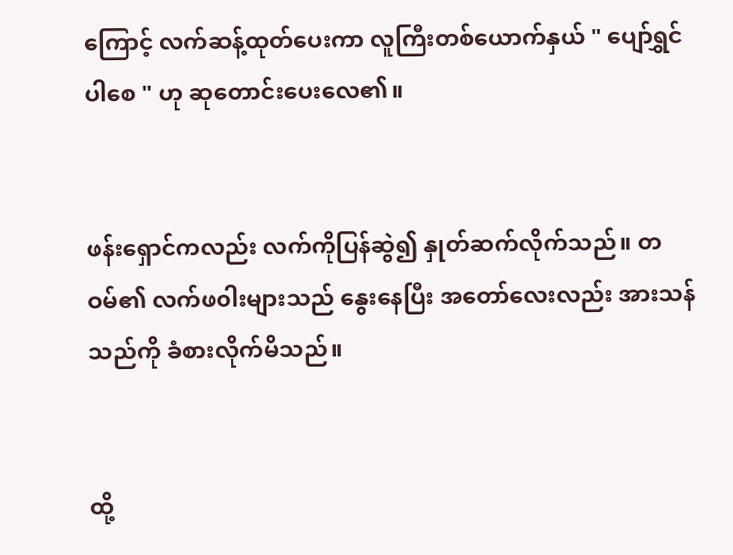ကြောင့် လက်ဆန့်ထုတ်ပေးကာ လူကြီးတစ်ယောက်နှယ် " ပျော်ရွှင်ပါစေ " ဟု ဆုတောင်းပေးလေ၏။


ဖန်းရှောင်ကလည်း လက်ကိုပြန်ဆွဲ၍ နှုတ်ဆက်လိုက်သည်။ တဝမ်၏ လက်ဖ၀ါးများသည် နွေးနေပြီး အတော်လေးလည်း အားသန်သည်ကို ခံစားလိုက်မိသည်။


ထို့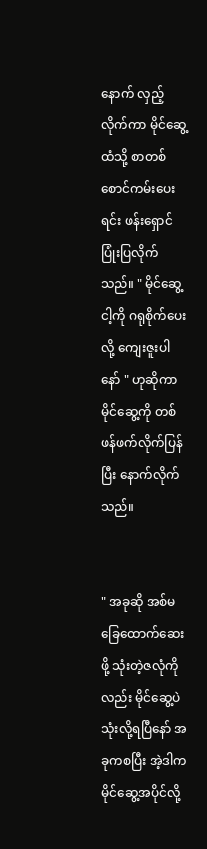နောက် လှည့်လိုက်ကာ မိုင်ဆွေ့ထံသို့ စာတစ်စောင်ကမ်းပေးရင်း ဖန်းရှောင် ပြုံးပြလိုက်သည်။ " မိုင်ဆွေ့ ငါ့ကို ဂရုစိုက်ပေးလို့ ကျေးဇူးပါနော် " ဟုဆိုကာ မိုင်ဆွေ့ကို တစ်ဖန်ဖက်လိုက်ပြန်ပြီး နောက်လိုက်သည်။


" အခုဆို အစ်မခြေထောက်ဆေးဖို့ သုံးတဲ့ဇလုံကိုလည်း မိုင်ဆွေ့ပဲ သုံးလို့ရပြီနော် အခုကစပြီး အဲ့ဒါက မိုင်ဆွေ့အပိုင်လို့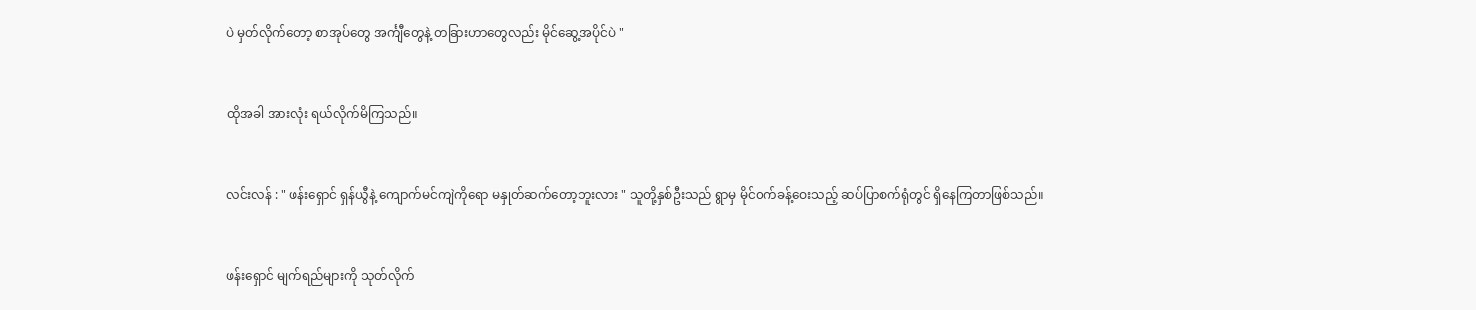ပဲ မှတ်လိုက်တော့ စာအုပ်တွေ အင်္ကျီတွေနဲ့ တခြားဟာတွေလည်း မိုင်ဆွေ့အပိုင်ပဲ "


ထိုအခါ အားလုံး ရယ်လိုက်မိကြသည်။


လင်းလန် : " ဖန်းရှောင် ရှန်ယွီနဲ့ ကျောက်မင်ကျဲကိုရော မနှုတ်ဆက်တော့ဘူးလား " သူတို့နှစ်ဦးသည် ရွာမှ မိုင်၀က်ခန့်ဝေးသည့် ဆပ်ပြာစက်ရုံတွင် ရှိနေကြတာဖြစ်သည်။


ဖန်းရှောင် မျက်ရည်များကို သုတ်လိုက်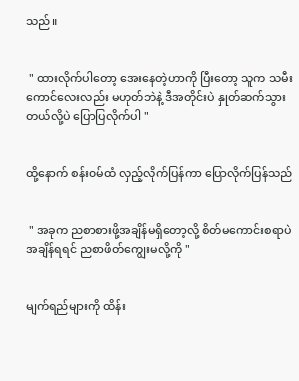သည်။


 " ထားလိုက်ပါတော့ အေးနေတဲ့ဟာကို ပြီးတော့ သူက သမီးကောင်လေးလည်း မဟုတ်ဘဲနဲ့ ဒီအတိုင်းပဲ နှုတ်ဆက်သွားတယ်လို့ပဲ ပြောပြလိုက်ပါ "


ထို့နောက် စန်း၀မ်ထံ လှည့်လိုက်ပြန်ကာ ပြောလိုက်ပြန်သည်


 " အခုက ညစာစားဖို့အချိန်မရှိတော့လို့ စိတ်မကောင်းစရာပဲ အချိန်ရရင် ညစာဖိတ်ကျွေးမလို့ကို "


မျက်ရည်များကို ထိန်း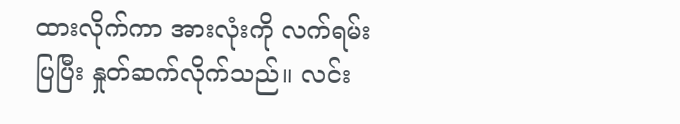ထားလိုက်ကာ အားလုံးကို လက်ရမ်းပြပြီး နှုတ်ဆက်လိုက်သည်။ လင်း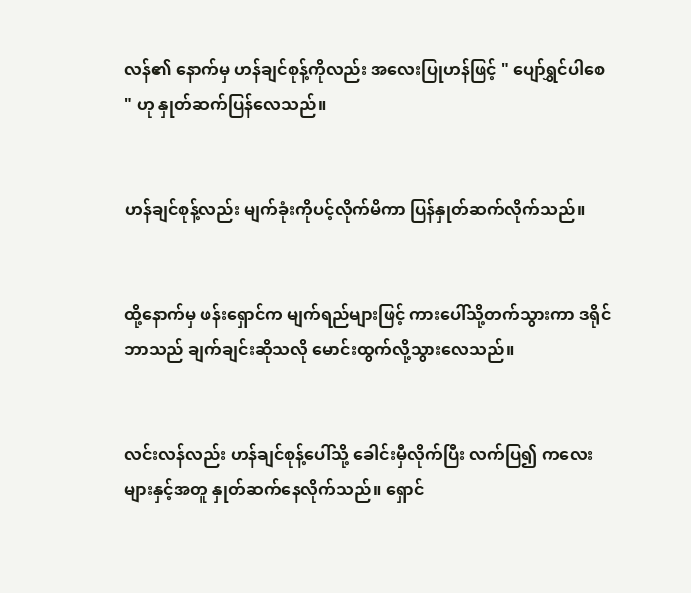လန်၏ နောက်မှ ဟန်ချင်စုန့်ကိုလည်း အလေးပြုဟန်ဖြင့် " ပျော်ရွှင်ပါစေ " ဟု နှုတ်ဆက်ပြန်လေသည်။


ဟန်ချင်စုန့်လည်း မျက်ခုံးကိုပင့်လိုက်မိကာ ပြန်နှုတ်ဆက်လိုက်သည်။


ထို့နောက်မှ ဖန်းရှောင်က မျက်ရည်များဖြင့် ကားပေါ်သို့တက်သွားကာ ဒရိုင်ဘာသည် ချက်ချင်းဆိုသလို မောင်းထွက်လို့သွားလေသည်။


လင်းလန်လည်း ဟန်ချင်စုန့်ပေါ်သို့ ခေါင်းမှီလိုက်ပြီး လက်ပြ၍ ကလေးများနှင့်အတူ နှုတ်ဆက်နေလိုက်သည်။ ရှောင်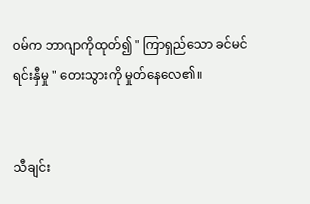၀မ်က ဘာဂျာကိုထုတ်၍ " ကြာရှည်သော ခင်မင်ရင်းနှီမှု " တေးသွားကို မှုတ်နေလေ၏။


သီချင်း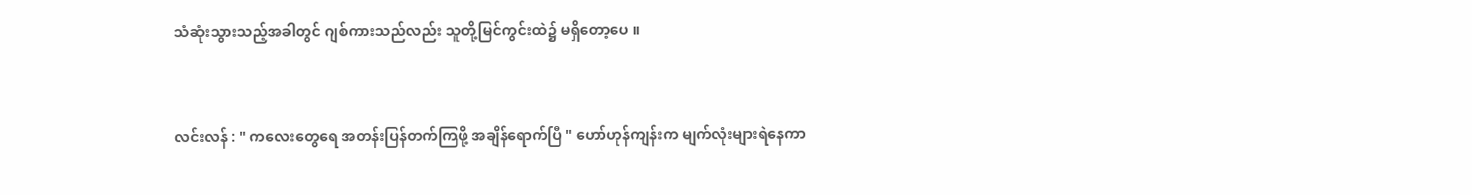သံဆုံးသွားသည့်အခါတွင် ဂျစ်ကားသည်လည်း သူတို့မြင်ကွင်းထဲ၌ မရှိတော့ပေ ။


လင်းလန် : " ကလေးတွေရေ အတန်းပြန်တက်ကြဖို့ အချိန်ရောက်ပြီ " ဟော်ဟုန်ကျန်းက မျက်လုံးများရဲနေကာ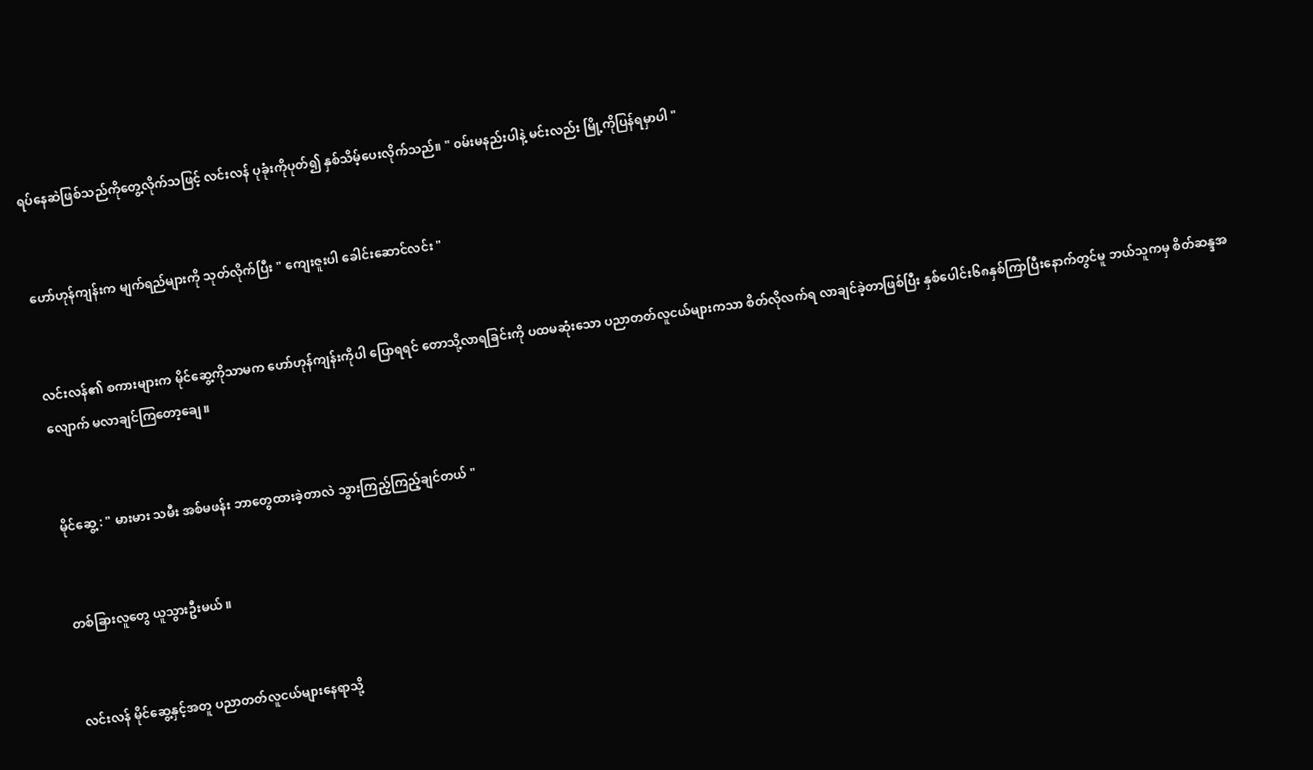ရပ်နေဆဲဖြစ်သည်ကိုတွေ့လိုက်သဖြင့် လင်းလန် ပုခုံးကိုပုတ်၍ နှစ်သိမ့်ပေးလိုက်သည်။ " ၀မ်းမနည်းပါနဲ့ မင်းလည်း မြို့ကိုပြန်ရမှာပါ "


ဟော်ဟုန်ကျန်းက မျက်ရည်များကို သုတ်လိုက်ပြီး " ကျေးဇူးပါ ခေါင်းဆောင်လင်း "


လင်းလန်၏ စကားများက မိုင်ဆွေ့ကိုသာမက ဟော်ဟုန်ကျန်းကိုပါ ပြောရရင် တောသို့လာရခြင်းကို ပထမဆုံးသော ပညာတတ်လူငယ်များကသာ စိတ်လိုလက်ရ လာချင်ခဲ့တာဖြစ်ပြီး နှစ်ပေါင်း၆၈နှစ်ကြာပြီးနောက်တွင်မူ ဘယ်သူကမှ စိတ်ဆန္ဒအလျောက် မလာချင်ကြတော့ချေ ။


မိုင်ဆွေ့ : " မားမား သမီး အစ်မဖန်း ဘာတွေထားခဲ့တာလဲ သွားကြည့်ကြည့်ချင်တယ် "


တစ်ခြားလူတွေ ယူသွားဦးမယ် ။


လင်းလန် မိုင်ဆွေ့နှင့်အတူ ပညာတတ်လူငယ်များနေရာသို့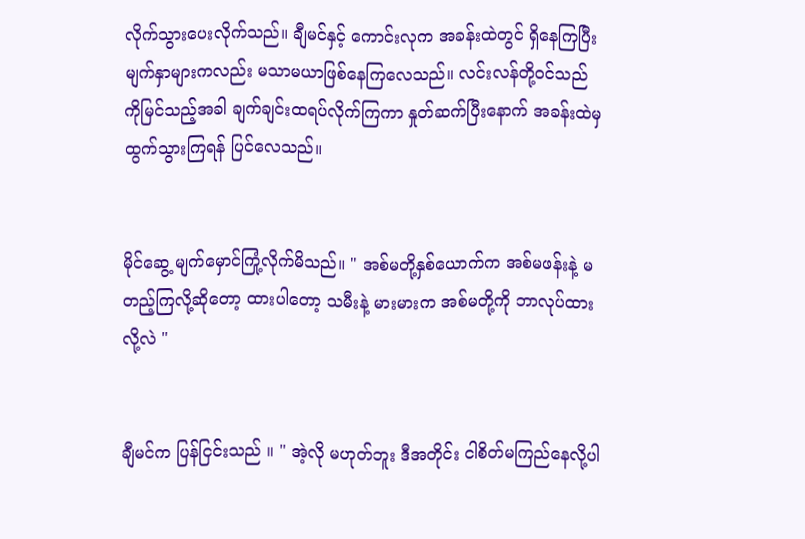လိုက်သွားပေးလိုက်သည်။ ချီမင်နှင့် ကောင်းလုက အခန်းထဲတွင် ရှိနေကြပြီး မျက်နှာများကလည်း မသာမယာဖြစ်နေကြလေသည်။ လင်းလန်တို့၀င်သည်ကိုမြင်သည့်အခါ ချက်ချင်းထရပ်လိုက်ကြကာ နှုတ်ဆက်ပြီးနောက် အခန်းထဲမှ ထွက်သွားကြရန် ပြင်လေသည်။


မိုင်ဆွေ့ မျက်မှောင်ကြုံ့လိုက်မိသည်။ " အစ်မတို့နှစ်ယောက်က အစ်မဖန်းနဲ့ မတည့်ကြလို့ဆိုတော့ ထားပါတော့ သမီးနဲ့ မားမားက အစ်မတို့ကို ဘာလုပ်ထားလို့လဲ "


ချီမင်က ပြန်ငြင်းသည် ။ " အဲ့လို မဟုတ်ဘူး ဒီအတိုင်း ငါစိတ်မကြည်နေလို့ပါ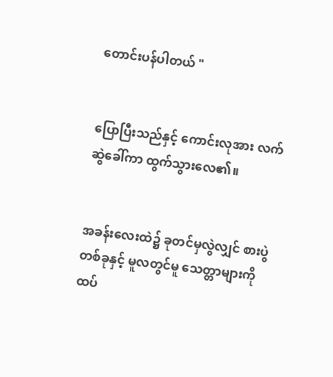တောင်းပန်ပါတယ် "


ပြောပြီးသည်နှင့် ကောင်းလုအား လက်ဆွဲခေါ်ကာ ထွက်သွားလေ၏။


အခန်းလေးထဲ၌ ခုတင်မှလွဲလျှင် စားပွဲတစ်ခုနှင့် မူလတွင်မူ သေတ္တာများကို ထပ်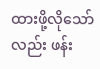ထားဖို့လိုသော်လည်း ဖန်း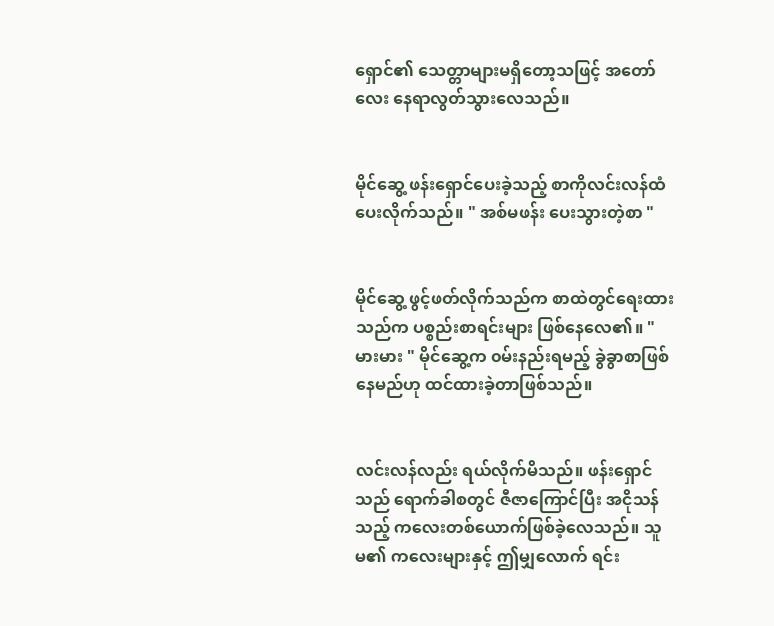ရှောင်၏ သေတ္တာများမရှိတော့သဖြင့် အတော်လေး နေရာလွတ်သွားလေသည်။


မိုင်ဆွေ့ ဖန်းရှောင်ပေးခဲ့သည့် စာကိုလင်းလန်ထံ ပေးလိုက်သည်။ " အစ်မဖန်း ပေးသွားတဲ့စာ "


မိုင်ဆွေ့ ဖွင့်ဖတ်လိုက်သည်က စာထဲတွင်ရေးထားသည်က ပစ္စည်းစာရင်းများ ဖြစ်နေလေ၏။ " မားမား " မိုင်ဆွေ့က ၀မ်းနည်းရမည့် ခွဲခွာစာဖြစ်နေမည်ဟု ထင်ထားခဲ့တာဖြစ်သည်။


လင်းလန်လည်း ရယ်လိုက်မိသည်။ ဖန်းရှောင်သည် ရောက်ခါစတွင် ဇီဇာကြောင်ပြီး အငိုသန်သည့် ကလေးတစ်ယောက်ဖြစ်ခဲ့လေသည်။ သူမ၏ ကလေးများနှင့် ဤမျှလောက် ရင်း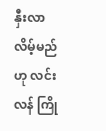နှီးလာလိမ့်မည်ဟု လင်းလန် ကြို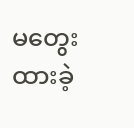မတွေးထားခဲ့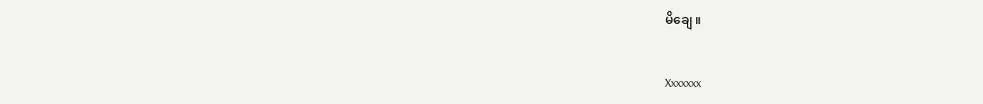မိချေ ။


Xxxxxxx